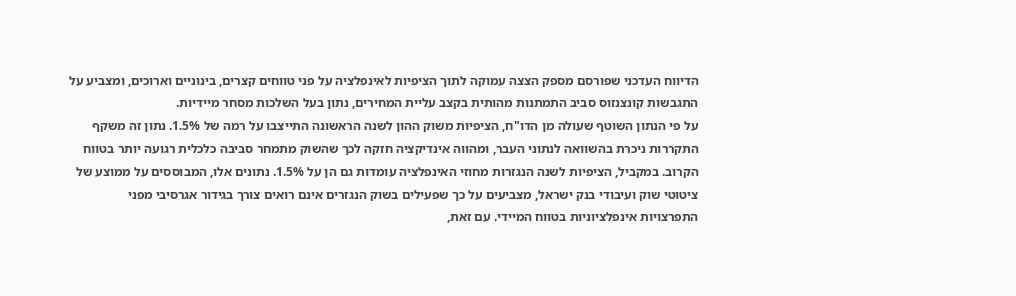הדיווח העדכני שפורסם מספק הצצה עמוקה לתוך הציפיות לאינפלציה על פני טווחים קצרים, בינוניים וארוכים, ומצביע על התגבשות קונצנזוס סביב התמתנות מהותית בקצב עליית המחירים, נתון בעל השלכות מסחר מיידיות.
על פי הנתון השוטף שעולה מן הדו"ח, הציפיות משוק ההון לשנה הראשונה התייצבו על רמה של 1.5%. נתון זה משקף התקררות ניכרת בהשוואה לנתוני העבר, ומהווה אינדיקציה חזקה לכך שהשוק מתמחר סביבה כלכלית רגועה יותר בטווח הקרוב. במקביל, הציפיות לשנה הנגזרות מחוזי האינפלציה עומדות גם הן על 1.5%. נתונים אלו, המבוססים על ממוצע של ציטוטי שוק ועיבודי בנק ישראל, מצביעים על כך שפעילים בשוק הנגזרים אינם רואים צורך בגידור אגרסיבי מפני התפרצויות אינפלציוניות בטווח המיידי. עם זאת,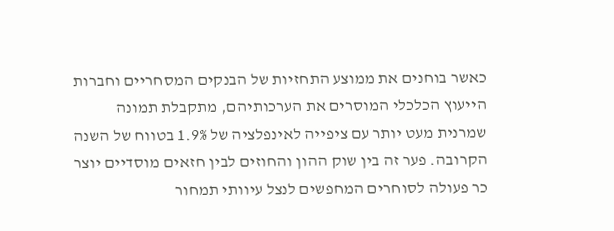כאשר בוחנים את ממוצע התחזיות של הבנקים המסחריים וחברות הייעוץ הכלכלי המוסרים את הערכותיהם, מתקבלת תמונה שמרנית מעט יותר עם ציפייה לאינפלציה של 1.9% בטווח של השנה הקרובה. פער זה בין שוק ההון והחוזים לבין חזאים מוסדיים יוצר כר פעולה לסוחרים המחפשים לנצל עיוותי תמחור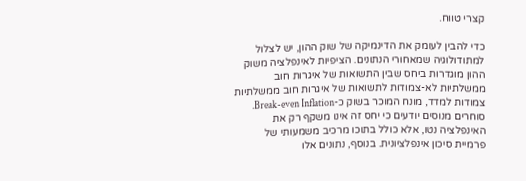קצרי טווח.

כדי להבין לעומק את הדינמיקה של שוק ההון, יש לצלול למתודולוגיה שמאחורי הנתונים. הציפיות לאינפלציה משוק ההון מוגדרות ביחס שבין התשואות של איגרות חוב ממשלתיות לא-צמודות לתשואות של איגרות חוב ממשלתיות צמודות למדד, מונח המוכר בשוק כ-Break-even Inflation. סוחרים מנוסים יודעים כי יחס זה אינו משקף רק את האינפלציה נטו, אלא כולל בתוכו מרכיב משמעותי של פרמיית סיכון אינפלציונית. בנוסף, נתונים אלו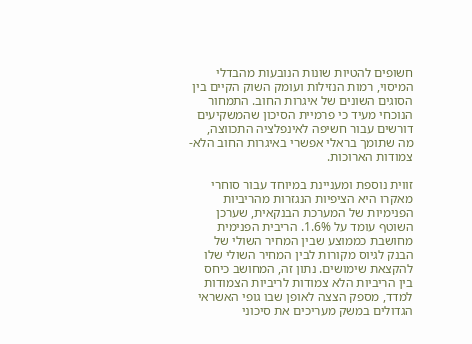חשופים להטיות שונות הנובעות מהבדלי המיסוי, רמות הנזילות ועומק השוק הקיים בין הסוגים השונים של איגרות החוב. התמחור הנוכחי מעיד כי פרמיית הסיכון שהמשקיעים דורשים עבור חשיפה לאינפלציה התכווצה, מה שתומך בראלי אפשרי באיגרות החוב הלא-צמודות הארוכות.

זווית נוספת ומעניינת במיוחד עבור סוחרי מאקרו היא הציפיות הנגזרות מהריביות הפנימיות של המערכת הבנקאית, שערכן השוטף עומד על 1.6%. הריבית הפנימית מחושבת כממוצע שבין המחיר השולי של הבנק לגיוס מקורות לבין המחיר השולי שלו להקצאת שימושים. נתון זה, המחושב כיחס בין הריביות הלא צמודות לריביות הצמודות למדד, מספק הצצה לאופן שבו גופי האשראי הגדולים במשק מעריכים את סיכוני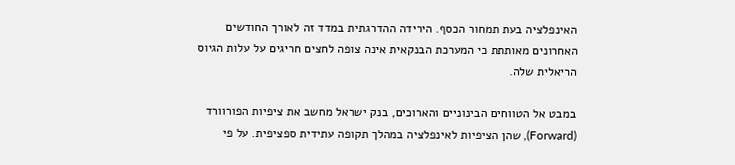האינפלציה בעת תמחור הכסף. הירידה ההדרגתית במדד זה לאורך החודשים האחרונים מאותתת כי המערכת הבנקאית אינה צופה לחצים חריגים על עלות הגיוס הריאלית שלה.

במבט אל הטווחים הבינוניים והארוכים, בנק ישראל מחשב את ציפיות הפורוורד (Forward), שהן הציפיות לאינפלציה במהלך תקופה עתידית ספציפית. על פי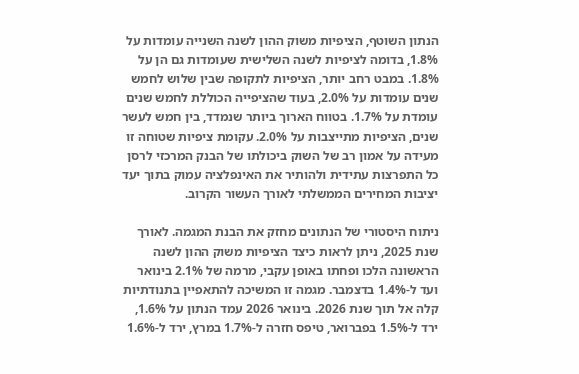הנתון השוטף, הציפיות משוק ההון לשנה השנייה עומדות על 1.8%, בדומה לציפיות לשנה השלישית שעומדות גם הן על 1.8%. במבט רחב יותר, הציפיות לתקופה שבין שלוש לחמש שנים עומדות על 2.0%, בעוד שהציפייה הכוללת לחמש שנים עומדת על 1.7%. בטווח הארוך ביותר שנמדד, בין חמש לעשר שנים, הציפיות מתייצבות על 2.0%. עקומת ציפיות שטוחה זו מעידה על אמון רב של השוק ביכולתו של הבנק המרכזי לרסן כל התפרצות עתידית ולהותיר את האינפלציה עמוק בתוך יעד יציבות המחירים הממשלתי לאורך העשור הקרוב.

ניתוח היסטורי של הנתונים מחזק את הבנת המגמה. לאורך שנת 2025, ניתן לראות כיצד הציפיות משוק ההון לשנה הראשונה הלכו ופחתו באופן עקבי, מרמה של 2.1% בינואר ועד ל-1.4% בדצמבר. מגמה זו המשיכה להתאפיין בתנודתיות קלה אל תוך שנת 2026. בינואר 2026 עמד הנתון על 1.6%, ירד ל-1.5% בפברואר, טיפס חזרה ל-1.7% במרץ, ירד ל-1.6%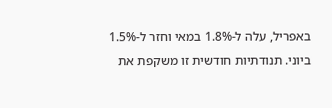באפריל, עלה ל-1.8% במאי וחזר ל-1.5% ביוני. תנודתיות חודשית זו משקפת את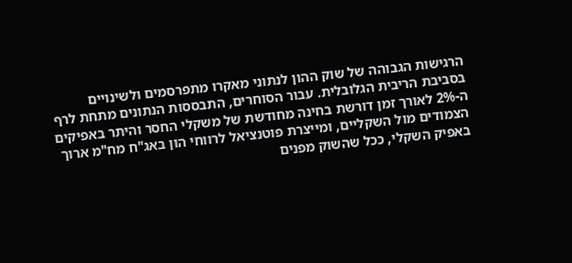הרגישות הגבוהה של שוק ההון לנתוני מאקרו מתפרסמים ולשינויים בסביבת הריבית הגלובלית. עבור הסוחרים, התבססות הנתונים מתחת לרף ה-2% לאורך זמן דורשת בחינה מחודשת של משקלי החסר והיתר באפיקים הצמודים מול השקליים, ומייצרת פוטנציאל לרווחי הון באג"ח מח"מ ארוך באפיק השקלי, ככל שהשוק מפנים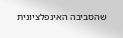שהסביבה האינפלציונית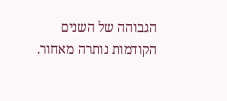הגבוהה של השנים הקודמות נותרה מאחור.